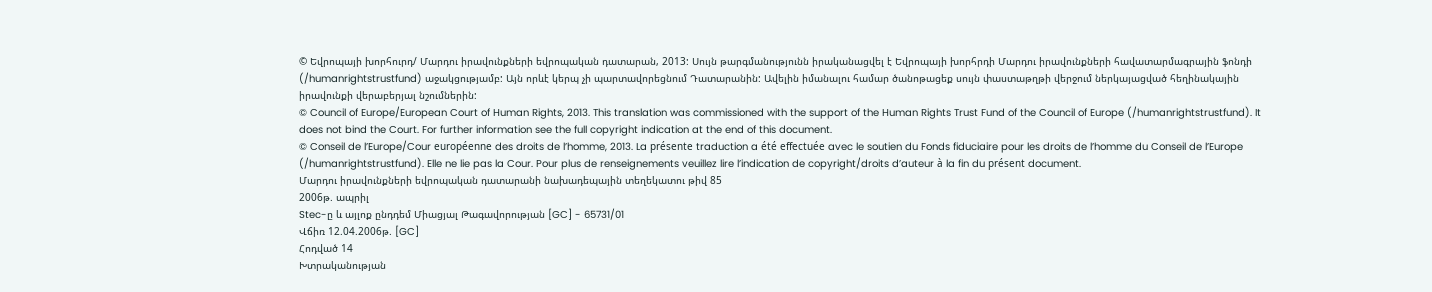© Եվրոպայի խորհուրդ/ Մարդու իրավունքների եվրոպական դատարան, 2013: Սույն թարգմանությունն իրականացվել է Եվրոպայի խորհրդի Մարդու իրավունքների հավատարմագրային ֆոնդի (/humanrightstrustfund) աջակցությամբ: Այն որևէ կերպ չի պարտավորեցնում Դատարանին: Ավելին իմանալու համար ծանոթացեք սույն փաստաթղթի վերջում ներկայացված հեղինակային իրավունքի վերաբերյալ նշումներին:
© Council of Europe/European Court of Human Rights, 2013. This translation was commissioned with the support of the Human Rights Trust Fund of the Council of Europe (/humanrightstrustfund). It does not bind the Court. For further information see the full copyright indication at the end of this document.
© Conseil de l’Europe/Cour européenne des droits de l’homme, 2013. La présente traduction a été effectuée avec le soutien du Fonds fiduciaire pour les droits de l’homme du Conseil de l’Europe (/humanrightstrustfund). Elle ne lie pas la Cour. Pour plus de renseignements veuillez lire l’indication de copyright/droits d’auteur à la fin du présent document.
Մարդու իրավունքների եվրոպական դատարանի նախադեպային տեղեկատու թիվ 85
2006թ. ապրիլ
Stec-ը և այլոք ընդդեմ Միացյալ Թագավորության [GC] - 65731/01
Վճիռ 12.04.2006թ. [GC]
Հոդված 14
Խտրականության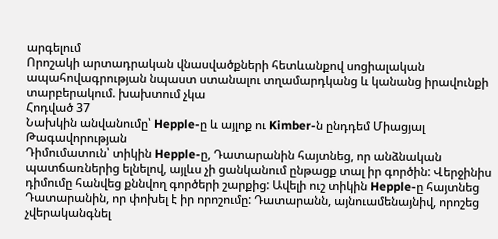արգելում
Որոշակի արտադրական վնասվածքների հետևանքով սոցիալական ապահովագրության նպաստ ստանալու տղամարդկանց և կանանց իրավունքի տարբերակում. խախտում չկա
Հոդված 37
Նախկին անվանումը՝ Hepple-ը և այլոք ու Kimber-ն ընդդեմ Միացյալ Թագավորության
Դիմումատուն՝ տիկին Hepple-ը, Դատարանին հայտնեց, որ անձնական պատճառներից ելնելով, այլևս չի ցանկանում ընթացք տալ իր գործին: Վերջինիս դիմումը հանվեց քննվող գործերի շարքից: Ավելի ուշ տիկին Hepple-ը հայտնեց Դատարանին, որ փոխել է իր որոշումը: Դատարանն, այնուամենայնիվ, որոշեց չվերականգնել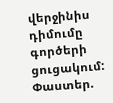վերջինիս դիմումը գործերի ցուցակում:
Փաստեր.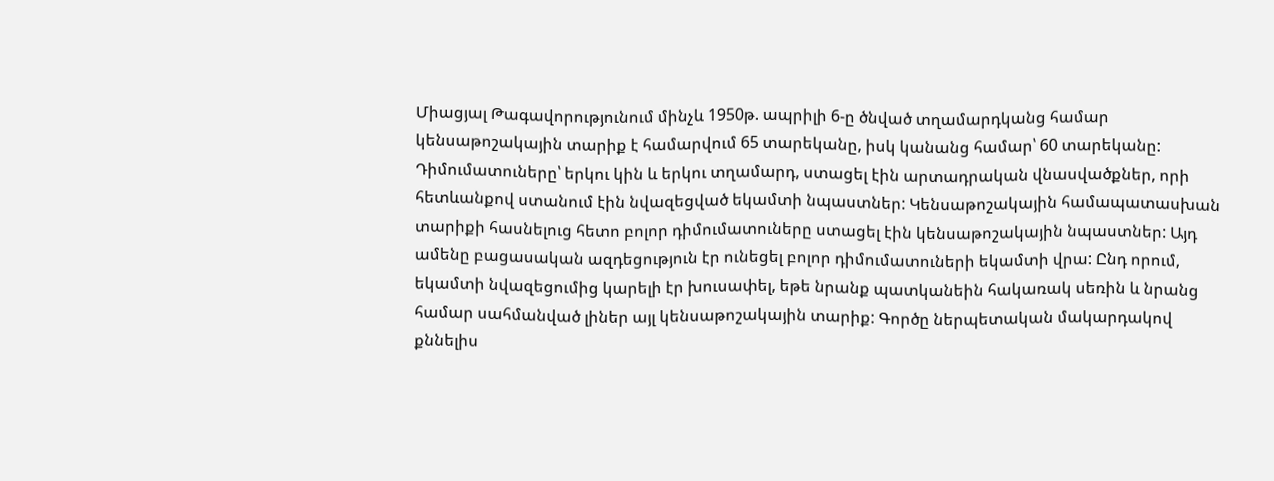Միացյալ Թագավորությունում մինչև 1950թ. ապրիլի 6-ը ծնված տղամարդկանց համար կենսաթոշակային տարիք է համարվում 65 տարեկանը, իսկ կանանց համար՝ 60 տարեկանը: Դիմումատուները՝ երկու կին և երկու տղամարդ, ստացել էին արտադրական վնասվածքներ, որի հետևանքով ստանում էին նվազեցված եկամտի նպաստներ: Կենսաթոշակային համապատասխան տարիքի հասնելուց հետո բոլոր դիմումատուները ստացել էին կենսաթոշակային նպաստներ: Այդ ամենը բացասական ազդեցություն էր ունեցել բոլոր դիմումատուների եկամտի վրա: Ընդ որում, եկամտի նվազեցումից կարելի էր խուսափել, եթե նրանք պատկանեին հակառակ սեռին և նրանց համար սահմանված լիներ այլ կենսաթոշակային տարիք: Գործը ներպետական մակարդակով քննելիս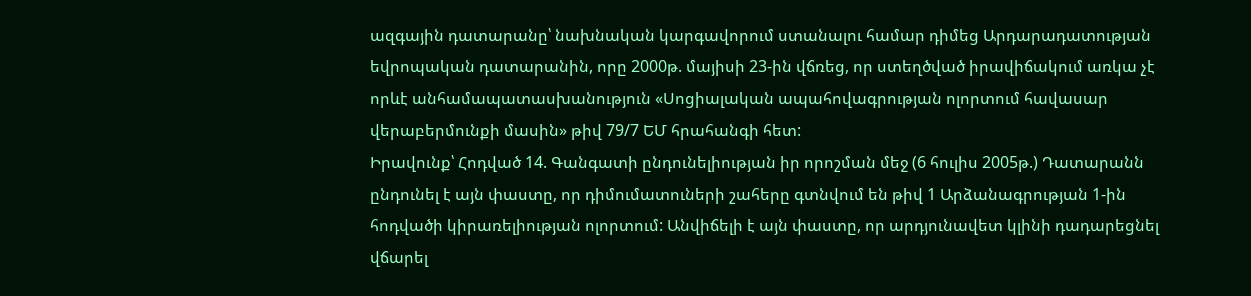ազգային դատարանը՝ նախնական կարգավորում ստանալու համար դիմեց Արդարադատության եվրոպական դատարանին, որը 2000թ. մայիսի 23-ին վճռեց, որ ստեղծված իրավիճակում առկա չէ որևէ անհամապատասխանություն «Սոցիալական ապահովագրության ոլորտում հավասար վերաբերմունքի մասին» թիվ 79/7 ԵՄ հրահանգի հետ:
Իրավունք՝ Հոդված 14. Գանգատի ընդունելիության իր որոշման մեջ (6 հուլիս 2005թ.) Դատարանն ընդունել է այն փաստը, որ դիմումատուների շահերը գտնվում են թիվ 1 Արձանագրության 1-ին հոդվածի կիրառելիության ոլորտում: Անվիճելի է այն փաստը, որ արդյունավետ կլինի դադարեցնել վճարել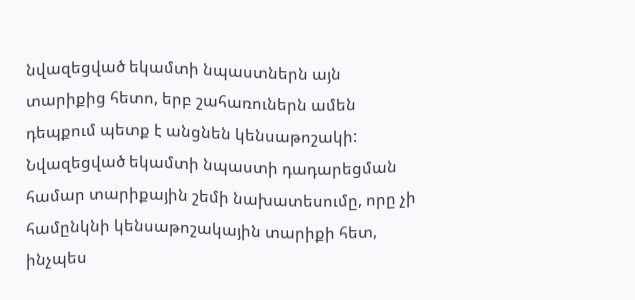նվազեցված եկամտի նպաստներն այն տարիքից հետո, երբ շահառուներն ամեն դեպքում պետք է անցնեն կենսաթոշակի: Նվազեցված եկամտի նպաստի դադարեցման համար տարիքային շեմի նախատեսումը, որը չի համընկնի կենսաթոշակային տարիքի հետ, ինչպես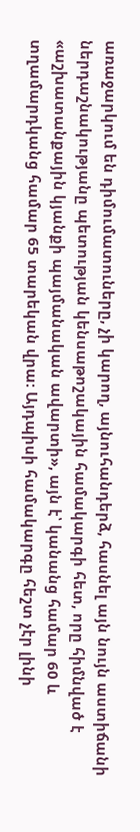առաջարկում են դիմումատուները, չի կարող, այնուհանդերձ, հասնել այն նույն աստիճանի ներդաշնակությանը պետության կենսաթոշակային համակարգի հետ, որը հիմնված է «աշխատանքային կյանքի պայմանական ավարտի», այն է՝ կանանց համար 60 և տղամարդկանց համար 65 տարեկան վրա: Այդպիսի համակարգը հեշտ չէր լինի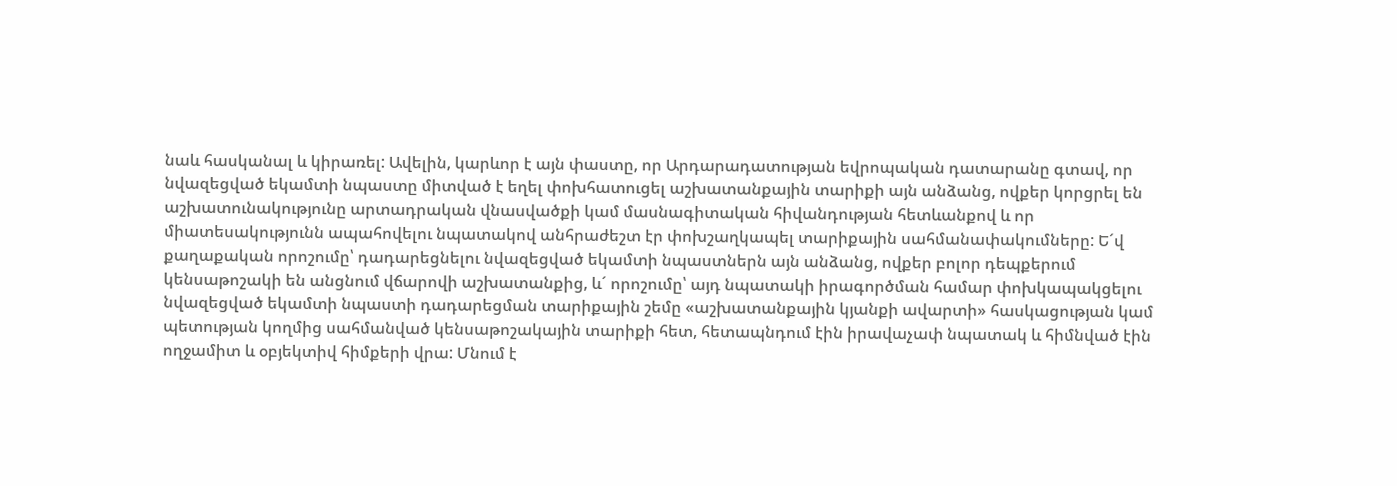նաև հասկանալ և կիրառել: Ավելին, կարևոր է այն փաստը, որ Արդարադատության եվրոպական դատարանը գտավ, որ նվազեցված եկամտի նպաստը միտված է եղել փոխհատուցել աշխատանքային տարիքի այն անձանց, ովքեր կորցրել են աշխատունակությունը արտադրական վնասվածքի կամ մասնագիտական հիվանդության հետևանքով և որ միատեսակությունն ապահովելու նպատակով անհրաժեշտ էր փոխշաղկապել տարիքային սահմանափակումները: Ե´վ քաղաքական որոշումը՝ դադարեցնելու նվազեցված եկամտի նպաստներն այն անձանց, ովքեր բոլոր դեպքերում կենսաթոշակի են անցնում վճարովի աշխատանքից, և´ որոշումը՝ այդ նպատակի իրագործման համար փոխկապակցելու նվազեցված եկամտի նպաստի դադարեցման տարիքային շեմը «աշխատանքային կյանքի ավարտի» հասկացության կամ պետության կողմից սահմանված կենսաթոշակային տարիքի հետ, հետապնդում էին իրավաչափ նպատակ և հիմնված էին ողջամիտ և օբյեկտիվ հիմքերի վրա: Մնում է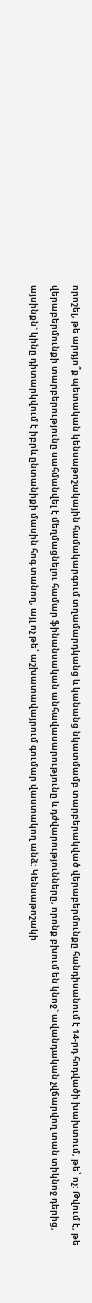որոշել, թե արդյո՞ք պետական կենսաթոշակային համակարգում տղամարդկանց և կանանց նկատմամբ տարբերակված վերաբերմունքը հանդիսանում է 14-րդ հոդվածի խախտում, թե՝ ոչ: Թվում է, թե վերաբերմունքի տարբերությունը սահմանվել է մեղմացնելու համար ֆինանսական անհավասարությունը և դժվարությունները, որոնք բխում են կնոջ` ավանդական չվճարվող տան տիկնոջ դերից, այսինքն` կինը դիտարկվում է իբրև ընտանիքի մասին հոգ տանող, այլ ոչ թե՝ աշխատավայրում գումար վաստակող անձ: Կենսաթոշակի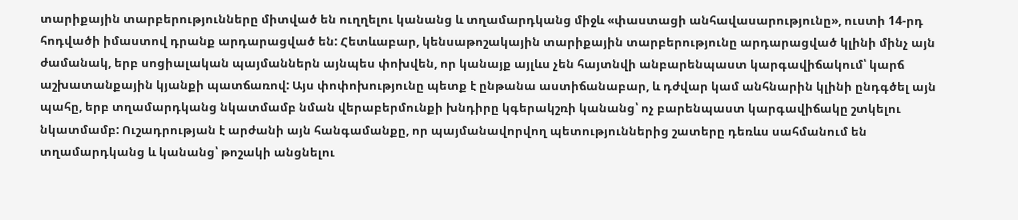տարիքային տարբերությունները միտված են ուղղելու կանանց և տղամարդկանց միջև «փաստացի անհավասարությունը», ուստի 14-րդ հոդվածի իմաստով դրանք արդարացված են: Հետևաբար, կենսաթոշակային տարիքային տարբերությունը արդարացված կլինի մինչ այն ժամանակ, երբ սոցիալական պայմաններն այնպես փոխվեն, որ կանայք այլևս չեն հայտնվի անբարենպաստ կարգավիճակում՝ կարճ աշխատանքային կյանքի պատճառով: Այս փոփոխությունը պետք է ընթանա աստիճանաբար, և դժվար կամ անհնարին կլինի ընդգծել այն պահը, երբ տղամարդկանց նկատմամբ նման վերաբերմունքի խնդիրը կգերակշռի կանանց՝ ոչ բարենպաստ կարգավիճակը շտկելու նկատմամբ: Ուշադրության է արժանի այն հանգամանքը, որ պայմանավորվող պետություններից շատերը դեռևս սահմանում են տղամարդկանց և կանանց՝ թոշակի անցնելու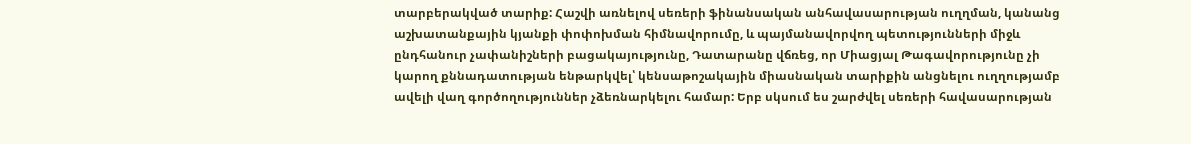տարբերակված տարիք: Հաշվի առնելով սեռերի ֆինանսական անհավասարության ուղղման, կանանց աշխատանքային կյանքի փոփոխման հիմնավորումը, և պայմանավորվող պետությունների միջև ընդհանուր չափանիշների բացակայությունը, Դատարանը վճռեց, որ Միացյալ Թագավորությունը չի կարող քննադատության ենթարկվել՝ կենսաթոշակային միասնական տարիքին անցնելու ուղղությամբ ավելի վաղ գործողություններ չձեռնարկելու համար: Երբ սկսում ես շարժվել սեռերի հավասարության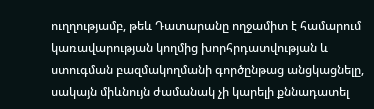ուղղությամբ, թեև Դատարանը ողջամիտ է համարում կառավարության կողմից խորհրդատվության և ստուգման բազմակողմանի գործընթաց անցկացնելը, սակայն միևնույն ժամանակ չի կարելի քննադատել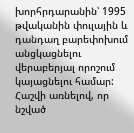խորհրդարանին՝ 1995 թվականին փուլային և դանդաղ բարեփոխում անցկացնելու վերաբերյալ որոշում կայացնելու համար: Հաշվի առնելով, որ նշված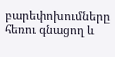բարեփոխումները հեռու գնացող և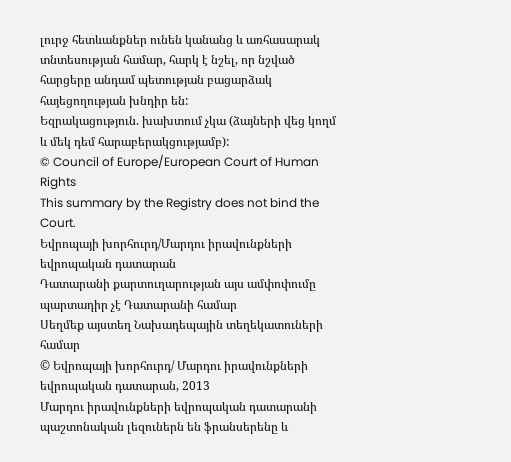լուրջ հետևանքներ ունեն կանանց և առհասարակ տնտեսության համար, հարկ է նշել, որ նշված հարցերը անդամ պետության բացարձակ հայեցողության խնդիր են:
Եզրակացություն. խախտում չկա (ձայների վեց կողմ և մեկ դեմ հարաբերակցությամբ):
© Council of Europe/European Court of Human Rights
This summary by the Registry does not bind the Court.
Եվրոպայի խորհուրդ/Մարդու իրավունքների եվրոպական դատարան
Դատարանի քարտուղարության այս ամփոփումը պարտադիր չէ Դատարանի համար
Սեղմեք այստեղ Նախադեպային տեղեկատուների համար
© Եվրոպայի խորհուրդ/ Մարդու իրավունքների եվրոպական դատարան, 2013
Մարդու իրավունքների եվրոպական դատարանի պաշտոնական լեզուներն են ֆրանսերենը և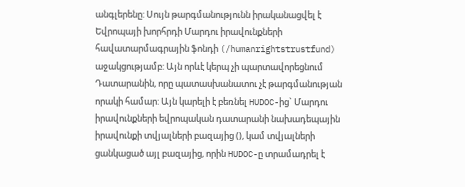անգլերենը: Սույն թարգմանությունն իրականացվել է Եվրոպայի խորհրդի Մարդու իրավունքների հավատարմագրային ֆոնդի (/humanrightstrustfund) աջակցությամբ: Այն որևէ կերպ չի պարտավորեցնում Դատարանին, որը պատասխանատու չէ թարգմանության որակի համար: Այն կարելի է բեռնել HUDOC-ից` Մարդու իրավունքների եվրոպական դատարանի նախադեպային իրավունքի տվյալների բազայից (), կամ տվյալների ցանկացած այլ բազայից, որին HUDOC-ը տրամադրել է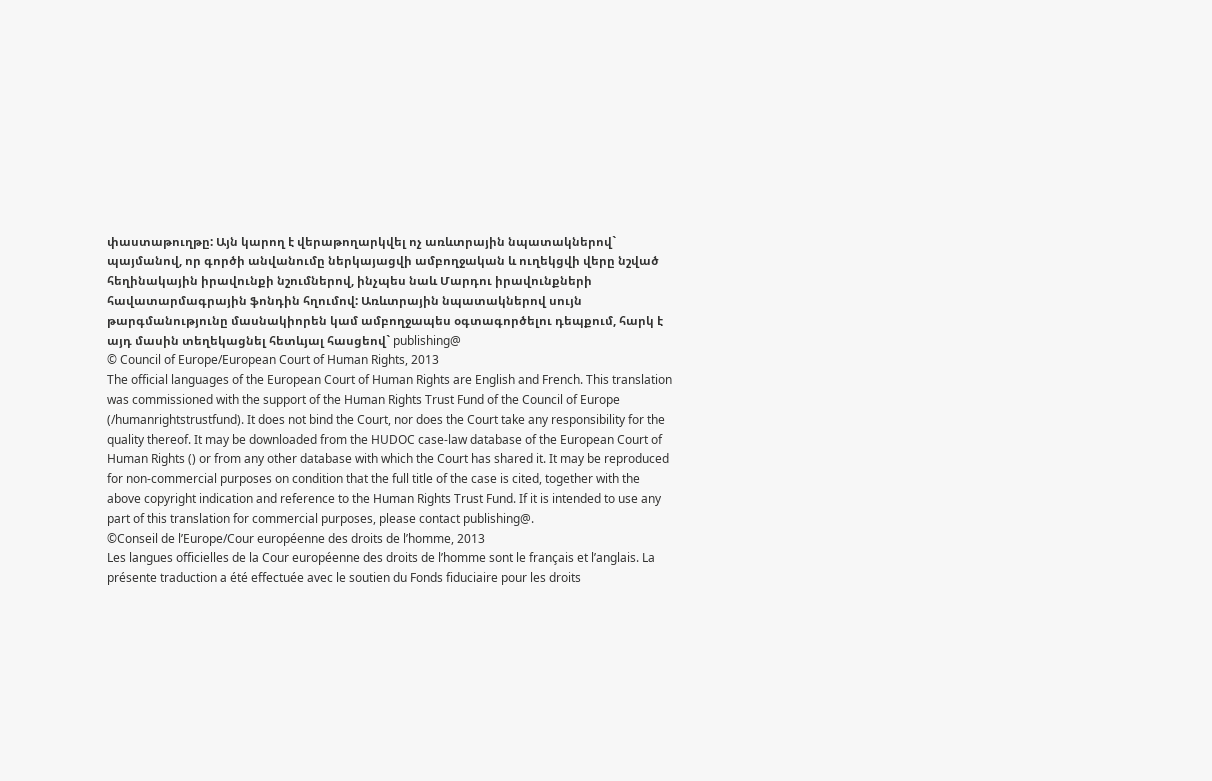փաստաթուղթը: Այն կարող է վերաթողարկվել ոչ առևտրային նպատակներով` պայմանով, որ գործի անվանումը ներկայացվի ամբողջական և ուղեկցվի վերը նշված հեղինակային իրավունքի նշումներով, ինչպես նաև Մարդու իրավունքների հավատարմագրային ֆոնդին հղումով: Առևտրային նպատակներով սույն թարգմանությունը մասնակիորեն կամ ամբողջապես օգտագործելու դեպքում, հարկ է այդ մասին տեղեկացնել հետևյալ հասցեով` publishing@
© Council of Europe/European Court of Human Rights, 2013
The official languages of the European Court of Human Rights are English and French. This translation was commissioned with the support of the Human Rights Trust Fund of the Council of Europe (/humanrightstrustfund). It does not bind the Court, nor does the Court take any responsibility for the quality thereof. It may be downloaded from the HUDOC case-law database of the European Court of Human Rights () or from any other database with which the Court has shared it. It may be reproduced for non-commercial purposes on condition that the full title of the case is cited, together with the above copyright indication and reference to the Human Rights Trust Fund. If it is intended to use any part of this translation for commercial purposes, please contact publishing@.
©Conseil de l’Europe/Cour européenne des droits de l’homme, 2013
Les langues officielles de la Cour européenne des droits de l’homme sont le français et l’anglais. La présente traduction a été effectuée avec le soutien du Fonds fiduciaire pour les droits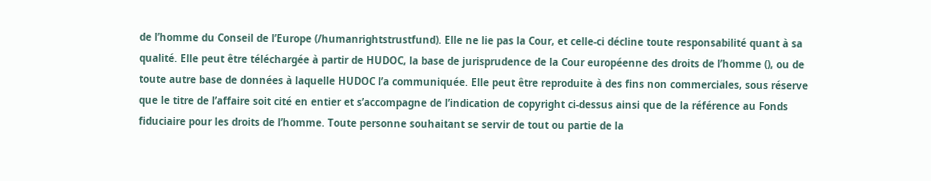de l’homme du Conseil de l’Europe (/humanrightstrustfund). Elle ne lie pas la Cour, et celle-ci décline toute responsabilité quant à sa qualité. Elle peut être téléchargée à partir de HUDOC, la base de jurisprudence de la Cour européenne des droits de l’homme (), ou de toute autre base de données à laquelle HUDOC l’a communiquée. Elle peut être reproduite à des fins non commerciales, sous réserve que le titre de l’affaire soit cité en entier et s’accompagne de l’indication de copyright ci-dessus ainsi que de la référence au Fonds fiduciaire pour les droits de l’homme. Toute personne souhaitant se servir de tout ou partie de la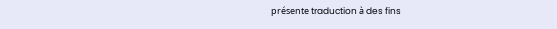présente traduction à des fins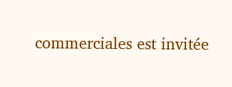commerciales est invitée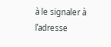à le signaler à l’adresse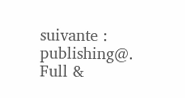suivante : publishing@.
Full &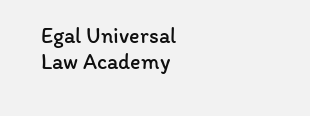Egal Universal Law Academy